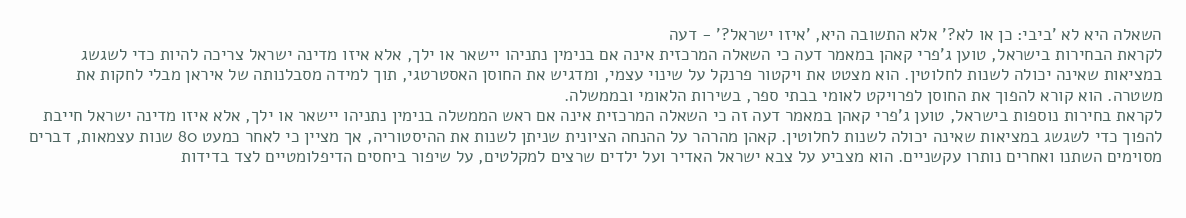השאלה היא לא 'ביבי: כן או לא?' אלא התשובה היא, 'איזו ישראל?' - דעה
לקראת הבחירות בישראל, טוען ג'פרי קאהן במאמר דעה כי השאלה המרכזית אינה אם בנימין נתניהו יישאר או ילך, אלא איזו מדינה ישראל צריכה להיות כדי לשגשג במציאות שאינה יכולה לשנות לחלוטין. הוא מצטט את ויקטור פרנקל על שינוי עצמי, ומדגיש את החוסן האסטרטגי, תוך למידה מסבלנותה של איראן מבלי לחקות את משטרה. הוא קורא להפוך את החוסן לפרויקט לאומי בבתי ספר, בשירות הלאומי ובממשלה.
לקראת בחירות נוספות בישראל, טוען ג'פרי קאהן במאמר דעה זה כי השאלה המרכזית אינה אם ראש הממשלה בנימין נתניהו יישאר או ילך, אלא איזו מדינה ישראל חייבת להפוך כדי לשגשג במציאות שאינה יכולה לשנות לחלוטין. קאהן מהרהר על ההנחה הציונית שניתן לשנות את ההיסטוריה, אך מציין כי לאחר כמעט 80 שנות עצמאות, דברים מסוימים השתנו ואחרים נותרו עקשניים. הוא מצביע על צבא ישראל האדיר ועל ילדים שרצים למקלטים, על שיפור ביחסים הדיפלומטיים לצד בדידות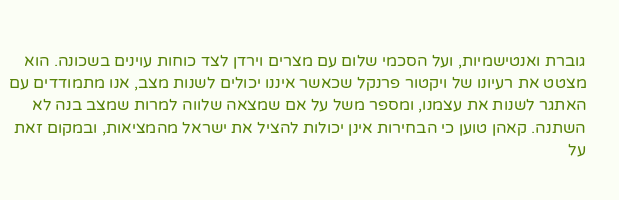גוברת ואנטישמיות, ועל הסכמי שלום עם מצרים וירדן לצד כוחות עוינים בשכונה. הוא מצטט את רעיונו של ויקטור פרנקל שכאשר איננו יכולים לשנות מצב, אנו מתמודדים עם האתגר לשנות את עצמנו, ומספר משל על אם שמצאה שלווה למרות שמצב בנה לא השתנה. קאהן טוען כי הבחירות אינן יכולות להציל את ישראל מהמציאות, ובמקום זאת על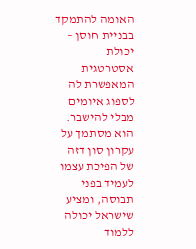האומה להתמקד בבניית חוסן – יכולת אסטרטגית המאפשרת לה לספוג איומים מבלי להישבר. הוא מסתמך על עקרון סון דזה של הפיכת עצמו לעמיד בפני תבוסה, ומציע שישראל יכולה ללמוד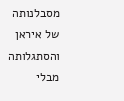מסבלנותה של איראן והסתגלותה מבלי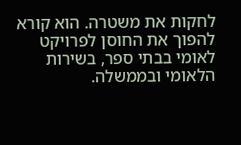לחקות את משטרה. הוא קורא להפוך את החוסן לפרויקט לאומי בבתי ספר, בשירות הלאומי ובממשלה.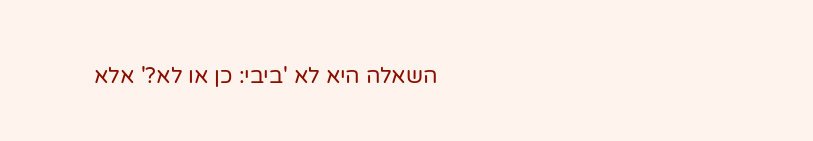השאלה היא לא 'ביבי: כן או לא?' אלא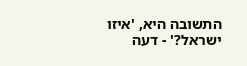התשובה היא, 'איזו ישראל?' - דעה